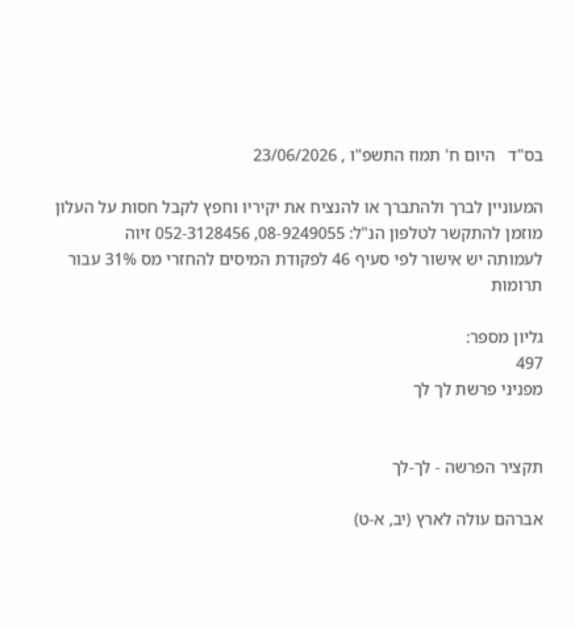בס"ד   היום ח' תמוז התשפ"ו , 23/06/2026

המעוניין לברך ולהתברך או להנציח את יקיריו וחפץ לקבל חסות על העלון מוזמן להתקשר לטלפון הנ"ל: 08-9249055, 052-3128456 זיוה
לעמותה יש אישור לפי סעיף 46 לפקודת המיסים להחזרי מס 31% עבור תרומות

גליון מספר:
497
מפניני פרשת לך לך


תקציר הפרשה - לך-לך

אברהם עולה לארץ (יב, א-ט)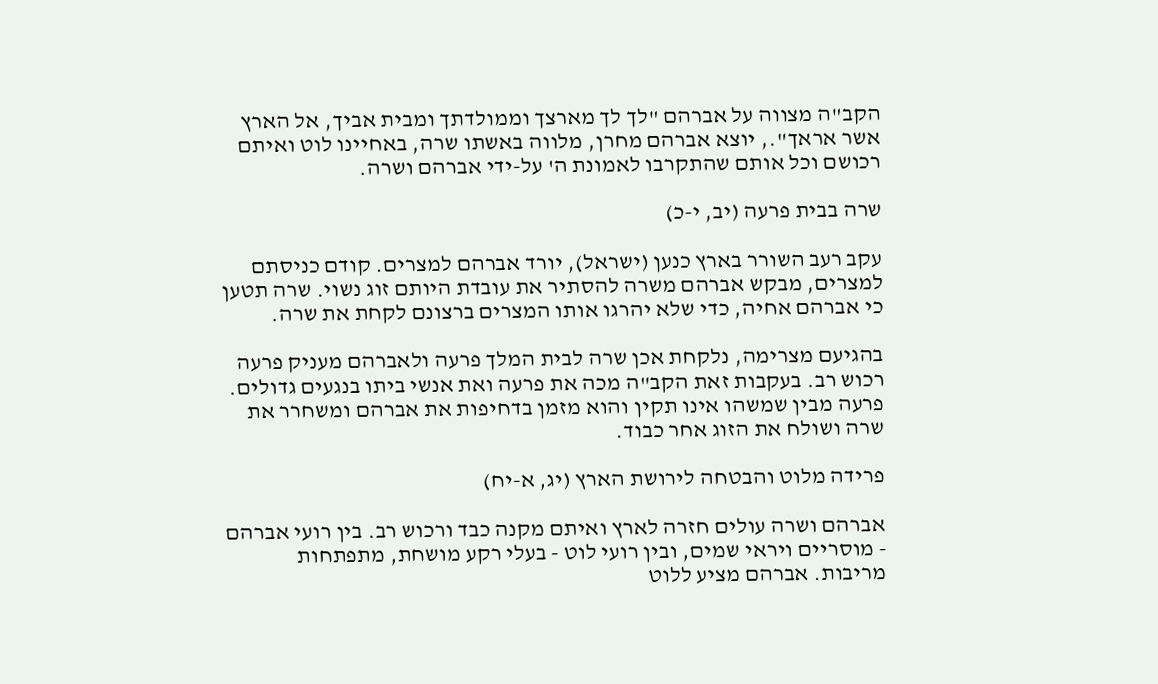הקב"ה מצווה על אברהם "לך לך מארצך וממולדתך ומבית אביך, אל הארץ אשר אראך"., יוצא אברהם מחרן, מלווה באשתו שרה, באחיינו לוט ואיתם רכושם וכל אותם שהתקרבו לאמונת ה' על-ידי אברהם ושרה.

שרה בבית פרעה (יב, י-כ)

עקב רעב השורר בארץ כנען (ישראל), יורד אברהם למצרים. קודם כניסתם למצרים, מבקש אברהם משרה להסתיר את עובדת היותם זוג נשוי. שרה תטען כי אברהם אחיה, כדי שלא יהרגו אותו המצרים ברצונם לקחת את שרה.

בהגיעם מצרימה, נלקחת אכן שרה לבית המלך פרעה ולאברהם מעניק פרעה רכוש רב. בעקבות זאת הקב"ה מכה את פרעה ואת אנשי ביתו בנגעים גדולים. פרעה מבין שמשהו אינו תקין והוא מזמן בדחיפות את אברהם ומשחרר את שרה ושולח את הזוג אחר כבוד.

פרידה מלוט והבטחה לירושת הארץ (יג, א-יח)

אברהם ושרה עולים חזרה לארץ ואיתם מקנה כבד ורכוש רב. בין רועי אברהם - מוסריים ויראי שמים, ובין רועי לוט - בעלי רקע מושחת, מתפתחות מריבות. אברהם מציע ללוט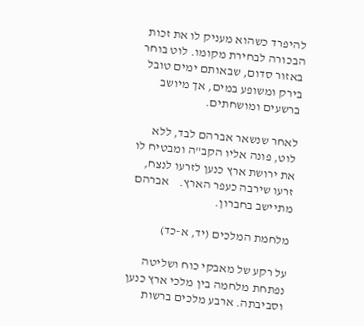להיפרד כשהוא מעניק לו את זכות הבכורה לבחירת מקומו. לוט בוחר באזור סדום, שבאותם ימים טובל בירק ומשופע במים, אך מיושב ברשעים ומושחתים.

לאחר שנשאר אברהם לבד, ללא לוט, פונה אליו הקב"ה ומבטיח לו את ירושת ארץ כנען לזרעו לנצח, זרעו שירבה כעפר הארץ.    אברהם מתיישב בחברון.

מלחמת המלכים (יד, א-כד)

על רקע של מאבקי כוח ושליטה נפתחת מלחמה בין מלכי ארץ כנען וסביבתה. ארבע מלכים ברשות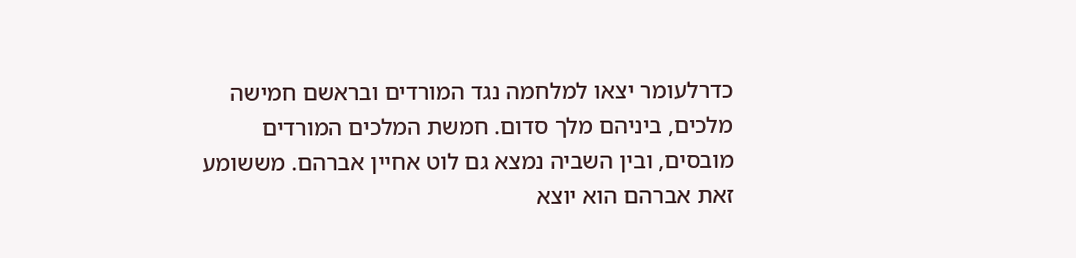כדרלעומר יצאו למלחמה נגד המורדים ובראשם חמישה מלכים, ביניהם מלך סדום. חמשת המלכים המורדים מובסים, ובין השביה נמצא גם לוט אחיין אברהם. מששומע זאת אברהם הוא יוצא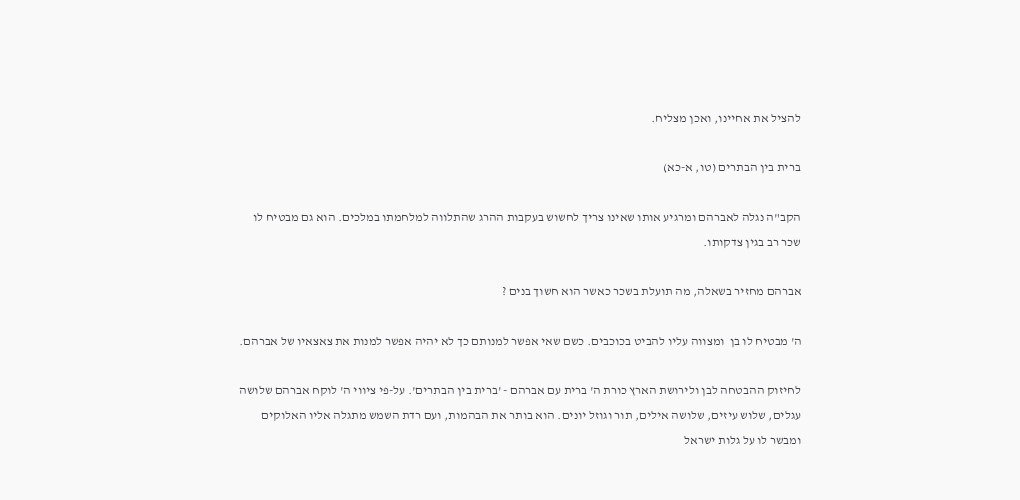להציל את אחיינו, ואכן מצליח.

ברית בין הבתרים (טו, א-כא)

הקב"ה נגלה לאברהם ומרגיע אותו שאינו צריך לחשוש בעקבות ההרג שהתלווה למלחמתו במלכים. הוא גם מבטיח לו שכר רב בגין צדקותו.

אברהם מחזיר בשאלה, מה תועלת בשכר כאשר הוא חשוך בנים ?

ה' מבטיח לו בן  ומצווה עליו להביט בכוכבים. כשם שאי אפשר למנותם כך לא יהיה אפשר למנות את צאצאיו של אברהם.

לחיזוק ההבטחה לבן ולירושת הארץ כורת ה' ברית עם אברהם - 'ברית בין הבתרים'. על-פי ציווי ה' לוקח אברהם שלושה עגלים, שלוש עיזים, שלושה אילים, תור וגוזל יונים. הוא בותר את הבהמות, ועם רדת השמש מתגלה אליו האלוקים ומבשר לו על גלות ישראל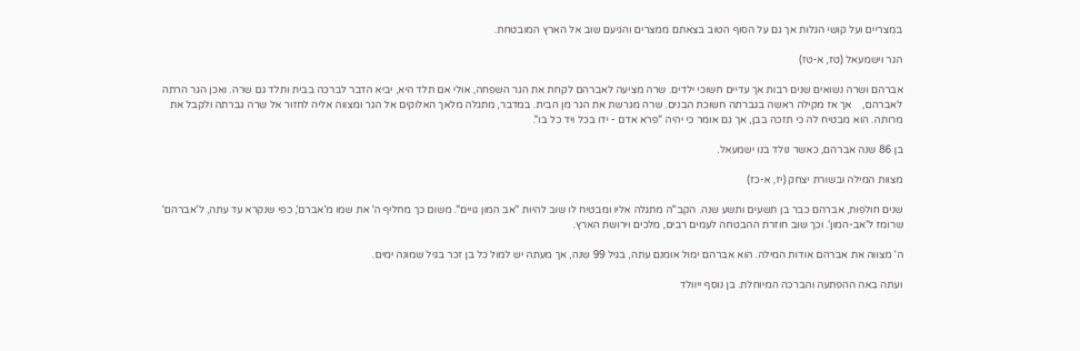במצריים ועל קושי הגלות אך גם על הסוף הטוב בצאתם ממצרים והגיעם שוב אל הארץ המובטחת.

הגר וישמעאל (טז, א-טז)

אברהם ושרה נשואים שנים רבות אך עדיים חשוכי ילדים. שרה מציעה לאברהם לקחת את הגר השפחה, אולי אם תלד היא, יביא הדבר לברכה בבית ותלד גם שרה. ואכן הגר הרתה לאברהם,    אך אז מקילה ראשה בגברתה חשוכת הבנים. שרה מגרשת את הגר מן הבית. במדבר, מתגלה מלאך האלוקים אל הגר ומצווה אליה לחזור אל שרה גברתה ולקבל את מרותה. הוא מבטיח לה כי תזכה בבן, אך גם אומר כי יהיה "פרא אדם - ידו בכל ויד כל בו".

בן 86 שנה אברהם, כאשר נולד בנו ישמעאל.

מצוות המילה ובשורת יצחק (יז, א-כז)

שנים חולפות, אברהם כבר בן תשעים ותשע שנה. הקב"ה מתגלה אליו ומבטיח לו שוב להיות "אב המון גויים". משום כך מחליף ה' את שמו מ'אברם', כפי שנקרא עד עתה, ל'אברהם' שרומז ל'אב-המון'. וכך שוב חוזרת ההבטחה לעמים רבים, מלכים וירושת הארץ.

ה' מצווה את אברהם אודות המילה. הוא אברהם ימול אומנם עתה, בגיל 99 שנה, אך מעתה יש למול כל בן זכר בגיל שמונה ימים.

ועתה באה ההפתעה והברכה המיוחלת. בן נוסף ייוולד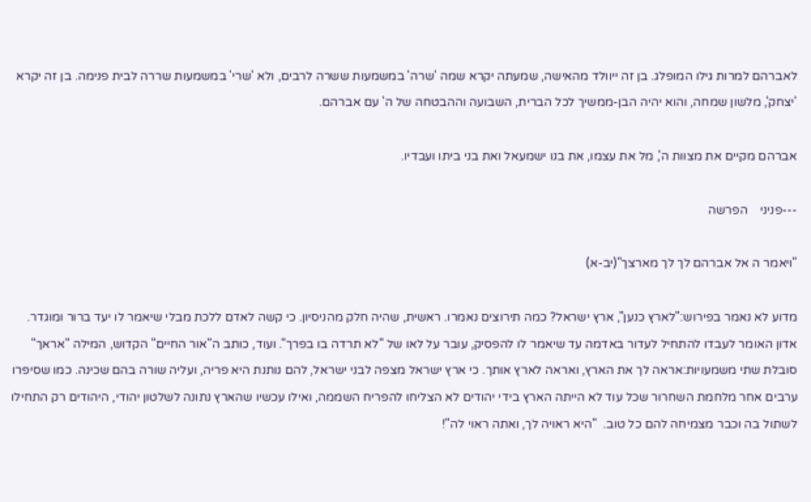לאברהם למרות גילו המופלג. בן זה ייוולד מהאישה, שמעתה יקרא שמה 'שרה' במשמעות ששרה לרבים, ולא 'שרי' במשמעות שררה לבית פנימה. בן זה יקרא 'יצחק', מלשון שמחה, והוא יהיה הבן-ממשיך לכל הברית, השבועה וההבטחה של ה' עם אברהם.

אברהם מקיים את מצוות ה', מל את עצמו, את בנו ישמעאל ואת בני ביתו ועבדיו.

---פניני    הפרשה

"ויאמר ה אל אברהם לך לך מארצך"(יב-א)

מדוע לא נאמר בפירוש:"לארץ כנען", ארץ ישראל? כמה תירוצים נאמרו. ראשית, שהיה חלק מהניסיון. כי קשה לאדם ללכת מבלי שיאמר לו יעד ברור ומוגדר. אדון האומר לעבדו להתחיל לעדור באדמה עד שיאמר לו להפסיק, עובר על לאו של "לא תרדה בו בפרך". ועוד, כותב ה"אור החיים" הקדוש, המילה "אראך" סובלת שתי משמעויות:אראה לך את הארץ, ואראה לארץ אותך. כי ארץ ישראל מצפה לבני ישראל, להם נותנת היא פריה, ועליה שורה בהם שכינה. כמו שסיפרו ערבים אחר מלחמת השחרור שכל עוד לא הייתה הארץ בידי יהודים לא הצליחו להפריח השממה, ואילו עכשיו שהארץ נתונה לשלטון יהודי, היהודים רק התחילו לשתול בה וכבר מצמיחה להם כל טוב.  "היא ראויה לך, ואתה ראוי לה"!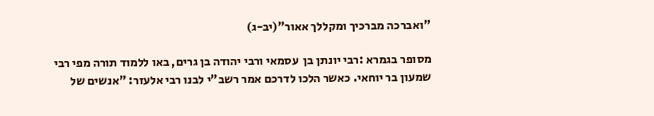"ואברכה מברכיך ומקללך אאור"(יב-ג)

מסופר בגמרא :רבי יונתן בן  עסמאי ורבי יהודה בן גרים, באו ללמוד תורה מפי רבי שמעון בר יוחאי. כאשר הלכו לדרכם אמר רשב"י לבנו רבי אלעזר: "אנשים של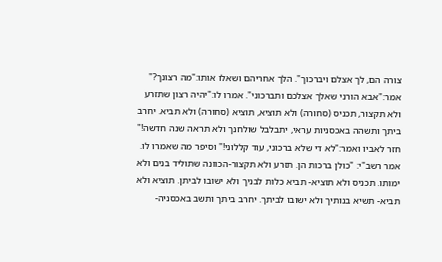צורה הם, לך אצלם ויברכוך". הלך אחריהם ושאלו אותו:"מה רצונך?" אמר:"אבא הורני שאלך אצלכם ותברכוני". אמרו לו:"יהיה רצון שתזרע ולא תקצור, תכניס (סחורה) ולא תוציא, תוציא (סחורה) ולא תביא. יחרב ביתך ותשהה באכסניות עראי, יתבלבל שולחנך ולא תראה שנה חדשה!" חזר לאביו ואמר:"לא די שלא ברכוני, עוד קללוני!" וסיפר מה שאמרו לו. אמר רשב"י: "כולן ברכות הן. תזרע ולא תקצור-הכוונה שתוליד בנים ולא ימותו. תכניס ולא תוציא- תביא כלות לבניך ולא ישובו לביתן. תוציא ולא תביא- תשיא בנותיך ולא ישובו לביתך. יחרב ביתך ותשב באכסניה-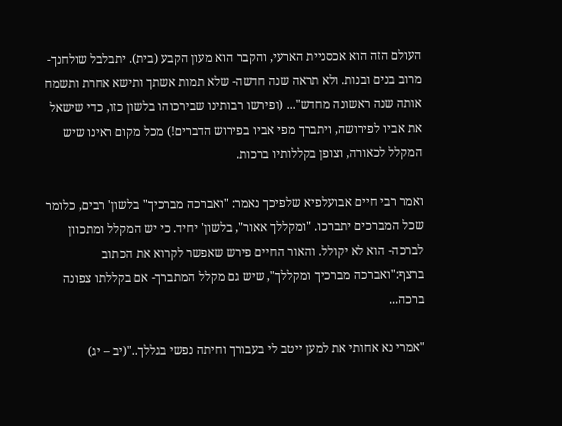העולם הזה הוא אכסניית הארעי, והקבר הוא מעון הקבע (בית). יתבלבל שולחנך- מרוב בנים ובנות. ולא תראה שנה חדשה- שלא תמות אשתך ותישא אחרת ותשמח אותה שנה ראשונה מחדש"... (ופירשו רבותינו שבירכוהו בלשון כזו, כדי שישאל את אביו לפירושה, ויתברך מפי אביו בפירוש הדברים!) מכל מקום ראינו שיש המקלל לכאורה, וצופן בקללותיו ברכות.

ואמר רבי חיים אבועלפיא שלפיכך נאמר: "ואברכה מברכיך" בלשון' רבים, כלומר שכל המברכים יתברכו. "ומקללך אאור", בלשון' יחיד. כי יש המקלל ומתכוון לברכה- הוא לא יקולל. והאור החיים פירש שאפשר לקרוא את הכתוב ברצף:"ואברכה מברכיך ומקללך", שיש גם מקלל המתברך- אם בקללתו צפונה ברכה...

"אמרי נא אחותי את למען ייטב לי בעבורך וחיתה נפשי בגללך.."(יב – יג)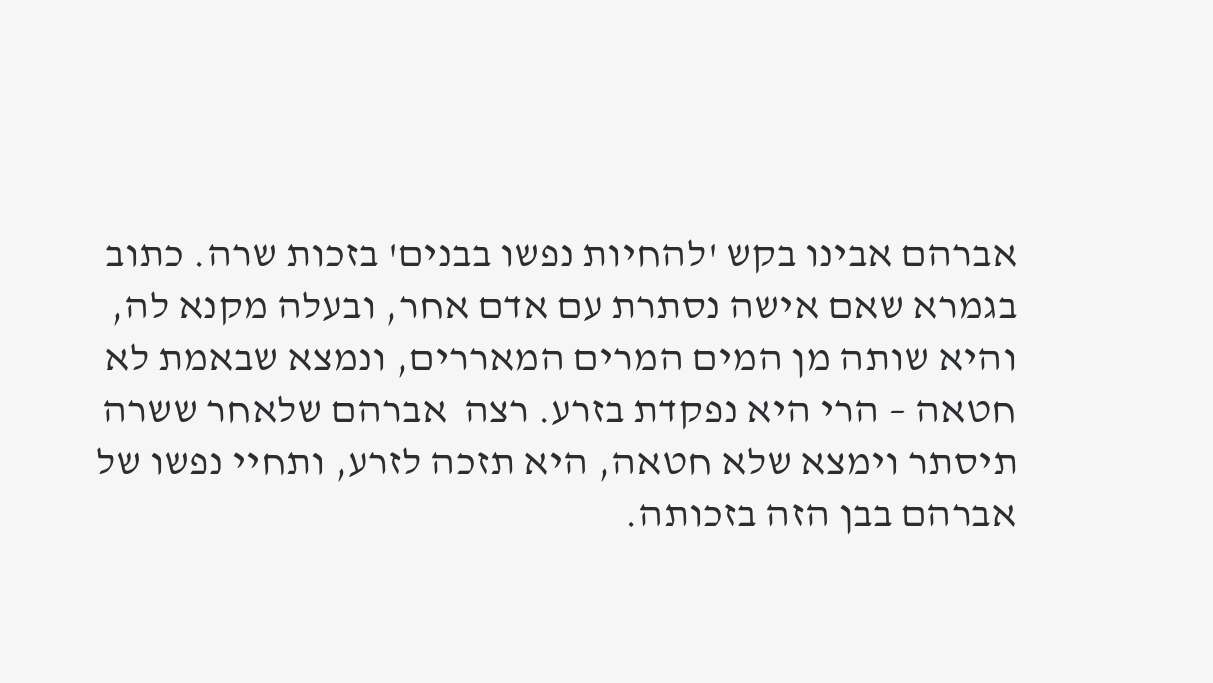אברהם אבינו בקש 'להחיות נפשו בבנים' בזכות שרה. כתוב בגמרא שאם אישה נסתרת עם אדם אחר, ובעלה מקנא לה, והיא שותה מן המים המרים המאררים, ונמצא שבאמת לא חטאה – הרי היא נפקדת בזרע. רצה  אברהם שלאחר ששרה תיסתר וימצא שלא חטאה, היא תזכה לזרע, ותחיי נפשו של אברהם בבן הזה בזכותה.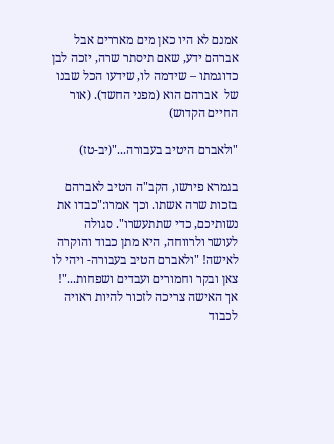אמנם לא היו כאן מים מאררים אבל אברהם ידע, שאם תיסתר שרה, יזכה לבן כדוגמתו – שידמה לו, שידעו הכל שבנו של  אברהם הוא (מפני החשד). (אור החיים הקדוש)

"ולאברם היטיב בעבורה..."(יב-טז)

בגמרא פירשו, הקב"ה הטיב לאברהם בזכות שרה אשתו. וכך אמרו:"כבדו את נשותיכם, כדי שתתעשרו". סגולה לעושר ולרווחה, היא מתן כבוד והוקרה לאישה! "ולאברם הטיב בעבורה- ויהי לו צאן ובקר וחמורים ועבדים ושפחות..."! אך האישה צריכה לזכור להיות ראויה לכבוד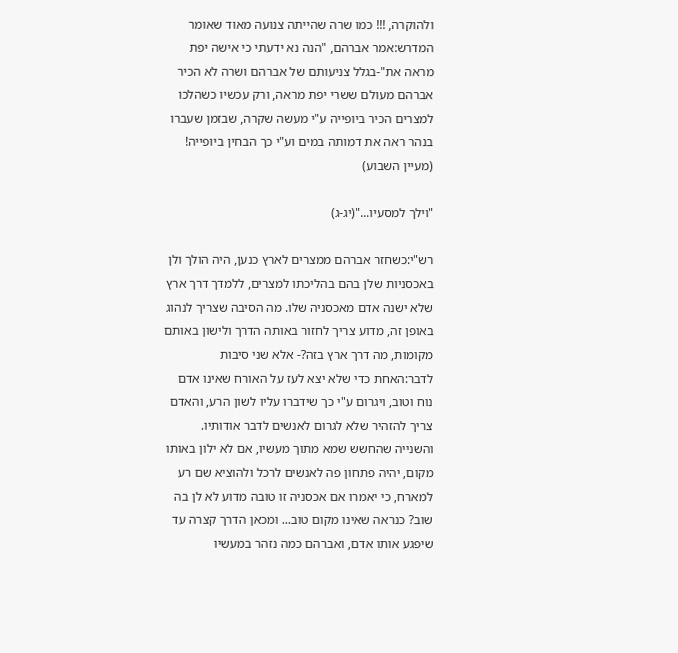ולהוקרה, !!! כמו שרה שהייתה צנועה מאוד שאומר המדרש:אמר אברהם, "הנה נא ידעתי כי אישה יפת מראה את"-בגלל צניעותם של אברהם ושרה לא הכיר אברהם מעולם ששרי יפת מראה, ורק עכשיו כשהלכו למצרים הכיר ביופייה ע"י מעשה שקרה, שבזמן שעברו בנהר ראה את דמותה במים וע"י כך הבחין ביופייה!  (מעיין השבוע)

"וילך למסעיו..."(יג-ג)

רש"י:כשחזר אברהם ממצרים לארץ כנען, היה הולך ולן באכסניות שלן בהם בהליכתו למצרים, ללמדך דרך ארץ שלא ישנה אדם מאכסניה שלו. מה הסיבה שצריך לנהוג באופן זה, מדוע צריך לחזור באותה הדרך ולישון באותם מקומות, מה דרך ארץ בזה?- אלא שני סיבות לדבר:האחת כדי שלא יצא לעז על האורח שאינו אדם נוח וטוב, ויגרום ע"י כך שידברו עליו לשון הרע, והאדם צריך להזהיר שלא לגרום לאנשים לדבר אודותיו. והשנייה שהחשש שמא מתוך מעשיו, אם לא ילון באותו מקום, יהיה פתחון פה לאנשים לרכל ולהוציא שם רע למארח, כי יאמרו אם אכסניה זו טובה מדוע לא לן בה שוב? כנראה שאינו מקום טוב... ומכאן הדרך קצרה עד שיפגע אותו אדם, ואברהם כמה נזהר במעשיו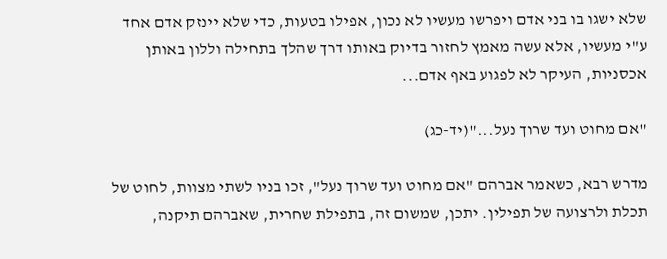שלא ישגו בו בני אדם ויפרשו מעשיו לא נכון, אפילו בטעות, כדי שלא יינזק אדם אחד ע"י מעשיו, אלא עשה מאמץ לחזור בדיוק באותו דרך שהלך בתחילה וללון באותן אכסניות, העיקר לא לפגוע באף אדם...

"אם מחוט ועד שרוך נעל..."(יד-כג)

מדרש רבא, כשאמר אברהם "אם מחוט ועד שרוך נעל", זכו בניו לשתי מצוות, לחוט של תכלת ולרצועה של תפילין. יתכן, שמשום זה, בתפילת שחרית, שאברהם תיקנה,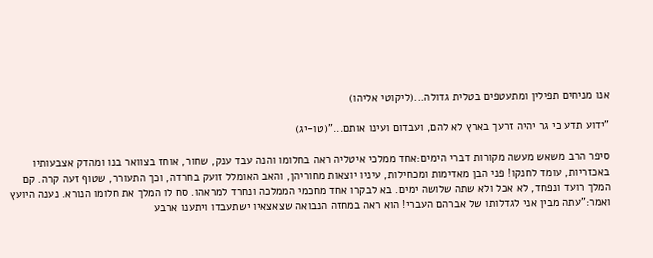אנו מניחים תפילין ומתעטפים בטלית גדולה...(ליקוטי אליהו)

"ידוע תדע כי גר יהיה זרעך בארץ לא להם, ועבדום ועינו אותם..."(טו-יג)

סיפר הרב משאש מעשה מקורות דברי הימים:אחד ממלכי איטליה ראה בחלומו והנה עבד ענק, שחור, אוחז בצוואר בנו ומהדק אצבעותיו באכזריות, עומד לחנקו! פני הבן מאדימות ומכחילות, עיניו יוצאות מחוריהן, והאב האומלל זועק בחרדה, וכך התעורר, שטוף זעה קרה. קם המלך רועד ונפחד, לא אכל ולא שתה שלושה ימים. בא לבקרו אחד מחכמי הממלכה ונחרד למראהו. סח לו המלך את חלומו הנורא. נענה היועץ ואמר:"עתה מבין אני לגדלותו של אברהם העברי! הוא ראה במחזה הנבואה שצאצאיו ישתעבדו ויתענו ארבע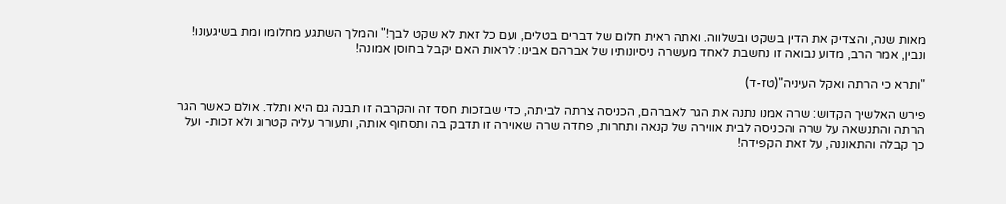מאות שנה, והצדיק את הדין בשקט ובשלווה. ואתה ראית חלום של דברים בטלים, ועם כל זאת לא שקט לבך!" והמלך השתגע מחלומו ומת בשיגעונו! ונבין, אמר הרב, מדוע נבואה זו נחשבת לאחד מעשרה ניסיונותיו של אברהם אבינו: לראות האם יקבל בחוסן אמונה!

"ותרא כי הרתה ואקל העיניה"(טז-ד)

פירש האלשיך הקדוש: שרה אמנו נתנה את הגר לאברהם, הכניסה צרתה לביתה, כדי שבזכות חסד זה והקרבה זו תבנה גם היא ותלד. אולם כאשר הגר הרתה והתנשאה על שרה והכניסה לבית אווירה של קנאה ותחרות, פחדה שרה שאוירה זו תדבק בה ותסחוף אותה, ותעורר עליה קטרוג ולא זכות- ועל כך קבלה והתאוננה, על זאת הקפידה!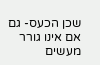שכן הכעס- גם אם אינו גורר מעשים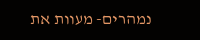נמהרים- מעוות את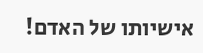אישיותו של האדם!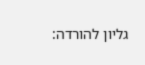גליון להורדה: